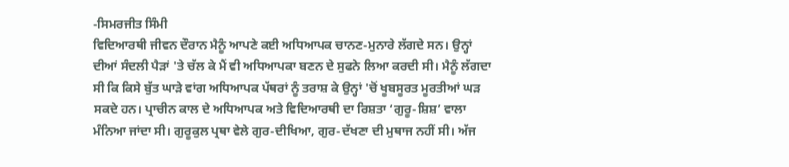-ਸਿਮਰਜੀਤ ਸਿੰਮੀ
ਵਿਦਿਆਰਥੀ ਜੀਵਨ ਦੌਰਾਨ ਮੈਨੂੰ ਆਪਣੇ ਕਈ ਅਧਿਆਪਕ ਚਾਨਣ-ਮੁਨਾਰੇ ਲੱਗਦੇ ਸਨ। ਉਨ੍ਹਾਂ ਦੀਆਂ ਸੰਦਲੀ ਪੈੜਾਂ 'ਤੇ ਚੱਲ ਕੇ ਮੈਂ ਵੀ ਅਧਿਆਪਕਾ ਬਣਨ ਦੇ ਸੁਫਨੇ ਲਿਆ ਕਰਦੀ ਸੀ। ਮੈਨੂੰ ਲੱਗਦਾ ਸੀ ਕਿ ਕਿਸੇ ਬੁੱਤ ਘਾੜੇ ਵਾਂਗ ਅਧਿਆਪਕ ਪੱਥਰਾਂ ਨੂੰ ਤਰਾਸ਼ ਕੇ ਉਨ੍ਹਾਂ 'ਚੋਂ ਖੂਬਸੂਰਤ ਮੂਰਤੀਆਂ ਘੜ ਸਕਦੇ ਹਨ। ਪ੍ਰਾਚੀਨ ਕਾਲ ਦੇ ਅਧਿਆਪਕ ਅਤੇ ਵਿਦਿਆਰਥੀ ਦਾ ਰਿਸ਼ਤਾ ‘ਗੁਰੂ-ਸ਼ਿਸ਼’ ਵਾਲਾ ਮੰਨਿਆ ਜਾਂਦਾ ਸੀ। ਗੁਰੂਕੁਲ ਪ੍ਰਥਾ ਵੇਲੇ ਗੁਰ-ਦੀਖਿਆ, ਗੁਰ-ਦੱਖਣਾ ਦੀ ਮੁਥਾਜ ਨਹੀਂ ਸੀ। ਅੱਜ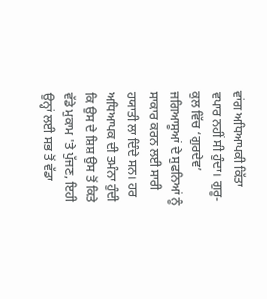ਵਾਂਗ ਅਧਿਆਪਕੀ ਕਿੱਤਾ ਵਪਾਰ ਨਹੀਂ ਸੀ ਹੁੰਦਾ। ਗੁਰੂ-ਕੁਲ ਵਿੱਚ ‘ਗੁਰਦੇਵ’ ਜਗਿਆਸੂਆਂ ਦੇ ਸੁਫਨਿਆਂ ਨੂੰ ਸਾਕਾਰ ਕਰਨ ਲਈ ਸਾਰੀ ਹਯਾਤੀ ਲਾ ਦਿੰਦੇ ਸਨ। ਹਰ ਅਧਿਆਪਕ ਦੀ ਤਮੰਨਾ ਹੁੰਦੀ ਕਿ ਉਸ ਦੇ ਸ਼ਿਸ਼ ਉਸ ਤੋਂ ਕਿਤੇ ਵੱਡੇ ਮੁਕਾਮ 'ਤੇ ਪੁੱਜਣ, ਇਹੀ ਉਨ੍ਹਾਂ ਲਈ ਸਭ ਤੋਂ ਵੱਡਾ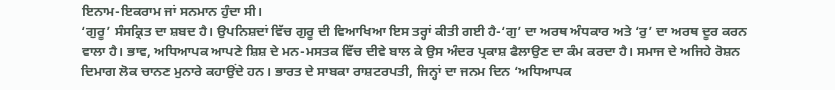ਇਨਾਮ-ਇਕਰਾਮ ਜਾਂ ਸਨਮਾਨ ਹੁੰਦਾ ਸੀ।
‘ਗੁਰੂ’ ਸੰਸਕ੍ਰਿਤ ਦਾ ਸ਼ਬਦ ਹੈ। ਉਪਨਿਸ਼ਦਾਂ ਵਿੱਚ ਗੁਰੂ ਦੀ ਵਿਆਖਿਆ ਇਸ ਤਰ੍ਹਾਂ ਕੀਤੀ ਗਈ ਹੈ-‘ਗੁ’ ਦਾ ਅਰਥ ਅੰਧਕਾਰ ਅਤੇ ‘ਰੁ’ ਦਾ ਅਰਥ ਦੂਰ ਕਰਨ ਵਾਲਾ ਹੈ। ਭਾਵ, ਅਧਿਆਪਕ ਆਪਣੇ ਸ਼ਿਸ਼ ਦੇ ਮਨ-ਮਸਤਕ ਵਿੱਚ ਦੀਵੇ ਬਾਲ ਕੇ ਉਸ ਅੰਦਰ ਪ੍ਰਕਾਸ਼ ਫੈਲਾਉਣ ਦਾ ਕੰਮ ਕਰਦਾ ਹੈ। ਸਮਾਜ ਦੇ ਅਜਿਹੇ ਰੋਸ਼ਨ ਦਿਮਾਗ ਲੋਕ ਚਾਨਣ ਮੁਨਾਰੇ ਕਹਾਉਂਦੇ ਹਨ। ਭਾਰਤ ਦੇ ਸਾਬਕਾ ਰਾਸ਼ਟਰਪਤੀ, ਜਿਨ੍ਹਾਂ ਦਾ ਜਨਮ ਦਿਨ ‘ਅਧਿਆਪਕ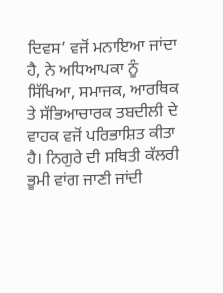ਦਿਵਸ’ ਵਜੋਂ ਮਨਾਇਆ ਜਾਂਦਾ ਹੈ, ਨੇ ਅਧਿਆਪਕਾ ਨੂੰ ਸਿੱਖਿਆ, ਸਮਾਜਕ, ਆਰਥਿਕ ਤੇ ਸੱਭਿਆਚਾਰਕ ਤਬਦੀਲੀ ਦੇ ਵਾਹਕ ਵਜੋਂ ਪਰਿਭਾਸ਼ਿਤ ਕੀਤਾ ਹੈ। ਨਿਗੁਰੇ ਦੀ ਸਥਿਤੀ ਕੱਲਰੀ ਭੂਮੀ ਵਾਂਗ ਜਾਣੀ ਜਾਂਦੀ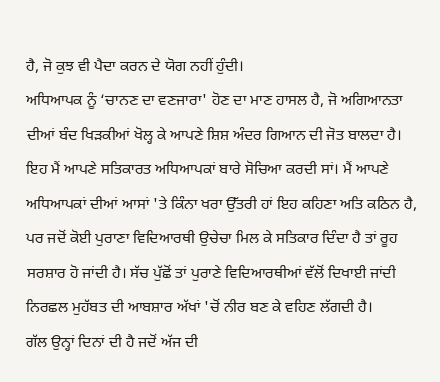ਹੈ, ਜੋ ਕੁਝ ਵੀ ਪੈਦਾ ਕਰਨ ਦੇ ਯੋਗ ਨਹੀਂ ਹੁੰਦੀ।
ਅਧਿਆਪਕ ਨੂੰ ‘ਚਾਨਣ ਦਾ ਵਣਜਾਰਾ' ਹੋਣ ਦਾ ਮਾਣ ਹਾਸਲ ਹੈ, ਜੋ ਅਗਿਆਨਤਾ ਦੀਆਂ ਬੰਦ ਖਿੜਕੀਆਂ ਖੋਲ੍ਹ ਕੇ ਆਪਣੇ ਸ਼ਿਸ਼ ਅੰਦਰ ਗਿਆਨ ਦੀ ਜੋਤ ਬਾਲਦਾ ਹੈ। ਇਹ ਮੈਂ ਆਪਣੇ ਸਤਿਕਾਰਤ ਅਧਿਆਪਕਾਂ ਬਾਰੇ ਸੋਚਿਆ ਕਰਦੀ ਸਾਂ। ਮੈਂ ਆਪਣੇ ਅਧਿਆਪਕਾਂ ਦੀਆਂ ਆਸਾਂ 'ਤੇ ਕਿੰਨਾ ਖਰਾ ਉੱਤਰੀ ਹਾਂ ਇਹ ਕਹਿਣਾ ਅਤਿ ਕਠਿਨ ਹੈ, ਪਰ ਜਦੋਂ ਕੋਈ ਪੁਰਾਣਾ ਵਿਦਿਆਰਥੀ ਉਚੇਚਾ ਮਿਲ ਕੇ ਸਤਿਕਾਰ ਦਿੰਦਾ ਹੈ ਤਾਂ ਰੂਹ ਸਰਸ਼ਾਰ ਹੋ ਜਾਂਦੀ ਹੈ। ਸੱਚ ਪੁੱਛੋਂ ਤਾਂ ਪੁਰਾਣੇ ਵਿਦਿਆਰਥੀਆਂ ਵੱਲੋਂ ਦਿਖਾਈ ਜਾਂਦੀ ਨਿਰਛਲ ਮੁਹੱਬਤ ਦੀ ਆਬਸ਼ਾਰ ਅੱਖਾਂ 'ਚੋਂ ਨੀਰ ਬਣ ਕੇ ਵਹਿਣ ਲੱਗਦੀ ਹੈ।
ਗੱਲ ਉਨ੍ਹਾਂ ਦਿਨਾਂ ਦੀ ਹੈ ਜਦੋਂ ਅੱਜ ਦੀ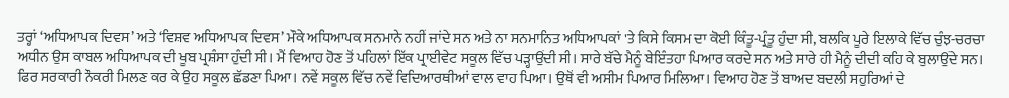ਤਰ੍ਹਾਂ ‘ਅਧਿਆਪਕ ਦਿਵਸ’ ਅਤੇ ‘ਵਿਸ਼ਵ ਅਧਿਆਪਕ ਦਿਵਸ’ ਮੌਕੇ ਅਧਿਆਪਕ ਸਨਮਾਨੇ ਨਹੀਂ ਜਾਂਦੇ ਸਨ ਅਤੇ ਨਾ ਸਨਮਾਨਿਤ ਅਧਿਆਪਕਾਂ 'ਤੇ ਕਿਸੇ ਕਿਸਮ ਦਾ ਕੋਈ ਕਿੰਤੂ-ਪ੍ਰੰਤੂ ਹੁੰਦਾ ਸੀ, ਬਲਕਿ ਪੂਰੇ ਇਲਾਕੇ ਵਿੱਚ ਚੁੰਝ-ਚਰਚਾ ਅਧੀਨ ਉਸ ਕਾਬਲ ਅਧਿਆਪਕ ਦੀ ਖੂਬ ਪ੍ਰਸ਼ੰਸਾ ਹੁੰਦੀ ਸੀ। ਮੈਂ ਵਿਆਹ ਹੋਣ ਤੋਂ ਪਹਿਲਾਂ ਇੱਕ ਪ੍ਰਾਈਵੇਟ ਸਕੂਲ ਵਿੱਚ ਪੜ੍ਹਾਉਂਦੀ ਸੀ। ਸਾਰੇ ਬੱਚੇ ਮੈਨੂੰ ਬੇਇੰਤਹਾ ਪਿਆਰ ਕਰਦੇ ਸਨ ਅਤੇ ਸਾਰੇ ਹੀ ਮੈਨੂੰ ਦੀਦੀ ਕਹਿ ਕੇ ਬੁਲਾਉਂਦੇ ਸਨ। ਫਿਰ ਸਰਕਾਰੀ ਨੌਕਰੀ ਮਿਲਣ ਕਰ ਕੇ ਉਹ ਸਕੂਲ ਛੱਡਣਾ ਪਿਆ। ਨਵੇਂ ਸਕੂਲ ਵਿੱਚ ਨਵੇਂ ਵਿਦਿਆਰਥੀਆਂ ਵਾਲ ਵਾਹ ਪਿਆ। ਉਥੋਂ ਵੀ ਅਸੀਮ ਪਿਆਰ ਮਿਲਿਆ। ਵਿਆਹ ਹੋਣ ਤੋਂ ਬਾਅਦ ਬਦਲੀ ਸਹੁਰਿਆਂ ਦੇ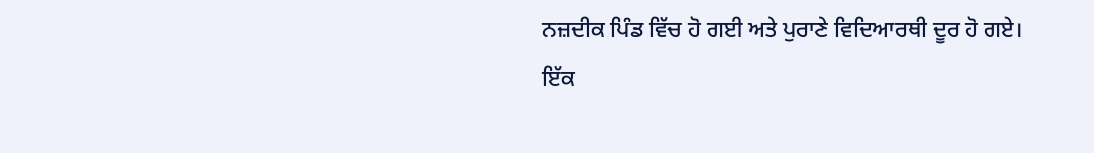ਨਜ਼ਦੀਕ ਪਿੰਡ ਵਿੱਚ ਹੋ ਗਈ ਅਤੇ ਪੁਰਾਣੇ ਵਿਦਿਆਰਥੀ ਦੂਰ ਹੋ ਗਏ।
ਇੱਕ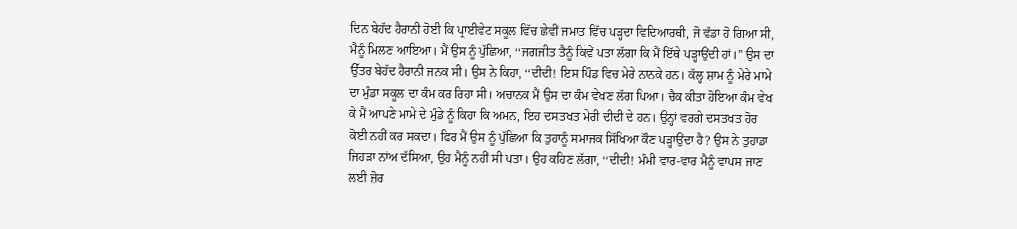ਦਿਨ ਬੇਹੱਦ ਹੈਰਾਨੀ ਹੋਈ ਕਿ ਪ੍ਰਾਈਵੇਟ ਸਕੂਲ ਵਿੱਚ ਛੇਵੀਂ ਜਮਾਤ ਵਿੱਚ ਪੜ੍ਹਦਾ ਵਿਦਿਆਰਥੀ, ਜੋ ਵੱਡਾ ਹੋ ਗਿਆ ਸੀ, ਮੈਨੂੰ ਮਿਲਣ ਆਇਆ। ਮੈਂ ਉਸ ਨੂੰ ਪੁੱਛਿਆ, ‘‘ਜਗਜੀਤ ਤੈਨੂੰ ਕਿਵੇਂ ਪਤਾ ਲੱਗਾ ਕਿ ਮੈਂ ਇੱਥੇ ਪੜ੍ਹਾਉਂਦੀ ਹਾਂ।” ਉਸ ਦਾ ਉੱਤਰ ਬੇਹੱਦ ਹੈਰਾਨੀ ਜਨਕ ਸੀ। ਉਸ ਨੇ ਕਿਹਾ, ‘‘ਦੀਦੀ! ਇਸ ਪਿੰਡ ਵਿਚ ਮੇਰੇ ਨਾਨਕੇ ਹਨ। ਕੱਲ੍ਹ ਸ਼ਾਮ ਨੂੰ ਮੇਰੇ ਮਾਮੇ ਦਾ ਮੁੰਡਾ ਸਕੂਲ ਦਾ ਕੰਮ ਕਰ ਰਿਹਾ ਸੀ। ਅਚਾਨਕ ਮੈਂ ਉਸ ਦਾ ਕੰਮ ਵੇਖਣ ਲੱਗ ਪਿਆ। ਚੈਕ ਕੀਤਾ ਹੋਇਆ ਕੰਮ ਵੇਖ ਕੇ ਮੈਂ ਆਪਣੇ ਮਾਮੇ ਦੇ ਮੁੰਡੇ ਨੂੰ ਕਿਹਾ ਕਿ ਅਮਨ, ਇਹ ਦਸਤਖਤ ਮੇਰੀ ਦੀਦੀ ਦੇ ਹਨ। ਉਨ੍ਹਾਂ ਵਰਗੇ ਦਸਤਖਤ ਹੋਰ ਕੋਈ ਨਹੀਂ ਕਰ ਸਕਦਾ। ਫਿਰ ਮੈਂ ਉਸ ਨੂੰ ਪੁੱਛਿਆ ਕਿ ਤੁਹਾਨੂੰ ਸਮਾਜਕ ਸਿੱਖਿਆ ਕੌਣ ਪੜ੍ਹਾਉਂਦਾ ਹੈ? ਉਸ ਨੇ ਤੁਹਾਡਾ ਜਿਹੜਾ ਨਾਂਅ ਦੱਸਿਆ, ਉਹ ਮੈਨੂੰ ਨਹੀਂ ਸੀ ਪਤਾ। ਉਹ ਕਹਿਣ ਲੱਗਾ, ‘‘ਦੀਦੀ! ਮੰਮੀ ਵਾਰ-ਵਾਰ ਮੈਨੂੰ ਵਾਪਸ ਜਾਣ ਲਈ ਜ਼ੋਰ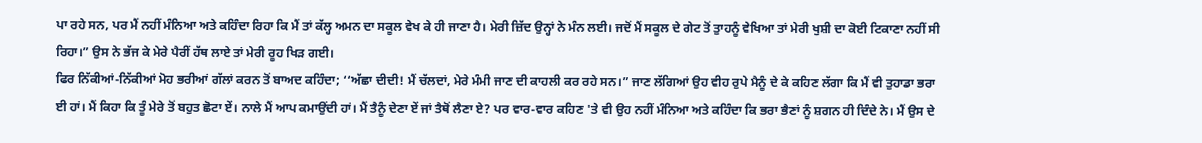ਪਾ ਰਹੇ ਸਨ, ਪਰ ਮੈਂ ਨਹੀਂ ਮੰਨਿਆ ਅਤੇ ਕਹਿੰਦਾ ਰਿਹਾ ਕਿ ਮੈਂ ਤਾਂ ਕੱਲ੍ਹ ਅਮਨ ਦਾ ਸਕੂਲ ਵੇਖ ਕੇ ਹੀ ਜਾਣਾ ਹੈ। ਮੇਰੀ ਜ਼ਿੱਦ ਉਨ੍ਹਾਂ ਨੇ ਮੰਨ ਲਈ। ਜਦੋਂ ਮੈਂ ਸਕੂਲ ਦੇ ਗੇਟ ਤੋਂ ਤੁਾਹਨੂੰ ਵੇਖਿਆ ਤਾਂ ਮੇਰੀ ਖੁਸ਼ੀ ਦਾ ਕੋਈ ਟਿਕਾਣਾ ਨਹੀਂ ਸੀ ਰਿਹਾ।” ਉਸ ਨੇ ਭੱਜ ਕੇ ਮੇਰੇ ਪੈਰੀਂ ਹੱਥ ਲਾਏ ਤਾਂ ਮੇਰੀ ਰੂਹ ਖਿੜ ਗਈ।
ਫਿਰ ਨਿੱਕੀਆਂ-ਨਿੱਕੀਆਂ ਮੋਹ ਭਰੀਆਂ ਗੱਲਾਂ ਕਰਨ ਤੋਂ ਬਾਅਦ ਕਹਿੰਦਾ; ‘‘ਅੱਛਾ ਦੀਦੀ! ਮੈਂ ਚੱਲਦਾਂ, ਮੇਰੇ ਮੰਮੀ ਜਾਣ ਦੀ ਕਾਹਲੀ ਕਰ ਰਹੇ ਸਨ।” ਜਾਣ ਲੱਗਿਆਂ ਉਹ ਵੀਹ ਰੁਪੇ ਮੈਨੂੰ ਦੇ ਕੇ ਕਹਿਣ ਲੱਗਾ ਕਿ ਮੈਂ ਵੀ ਤੁਹਾਡਾ ਭਰਾ ਈ ਹਾਂ। ਮੈਂ ਕਿਹਾ ਕਿ ਤੂੰ ਮੇਰੇ ਤੋਂ ਬਹੁਤ ਛੋਟਾ ਏਂ। ਨਾਲੇ ਮੈਂ ਆਪ ਕਮਾਉਂਦੀ ਹਾਂ। ਮੈਂ ਤੈਨੂੰ ਦੇਣਾ ਏਂ ਜਾਂ ਤੈਥੋਂ ਲੈਣਾ ਏ? ਪਰ ਵਾਰ-ਵਾਰ ਕਹਿਣ 'ਤੇ ਵੀ ਉਹ ਨਹੀਂ ਮੰਨਿਆ ਅਤੇ ਕਹਿੰਦਾ ਕਿ ਭਰਾ ਭੈਣਾਂ ਨੂੰ ਸ਼ਗਨ ਹੀ ਦਿੰਦੇ ਨੇ। ਮੈਂ ਉਸ ਦੇ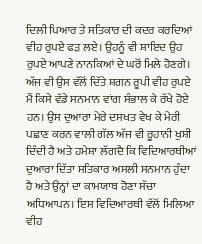ਦਿਲੀ ਪਿਆਰ ਤੇ ਸਤਿਕਾਰ ਦੀ ਕਦਰ ਕਰਦਿਆਂ ਵੀਹ ਰੁਪਏ ਫੜ ਲਏ। ਉਹਨੂੰ ਵੀ ਸ਼ਾਇਦ ਉਹ ਰੁਪਏ ਆਪਣੇ ਨਾਨਕਿਆਂ ਦੇ ਘਰੋਂ ਮਿਲੇ ਹੋਣਗੇ। ਅੱਜ ਵੀ ਉਸ ਵੱਲੋਂ ਦਿੱਤੇ ਸ਼ਗਨ ਰੂਪੀ ਵੀਹ ਰੁਪਏ ਮੈਂ ਕਿਸੇ ਵੱਡੇ ਸਨਮਾਨ ਵਾਂਗ ਸੰਭਾਲ ਕੇ ਰੱਖੇ ਹੋਏ ਹਨ। ਉਸ ਦੁਆਰਾ ਮੇਰੇ ਦਸਖਤ ਵੇਖ ਕੇ ਮੇਰੀ ਪਛਾਣ ਕਰਨ ਵਾਲੀ ਗੱਲ ਅੱਜ ਵੀ ਰੂਹਾਨੀ ਖੁਸ਼ੀ ਦਿੰਦੀ ਹੈ ਅਤੇ ਹਮੇਸ਼ਾ ਲੱਗਦੈ ਕਿ ਵਿਦਿਆਰਥੀਆਂ ਦੁਆਰਾ ਦਿੱਤਾ ਸਤਿਕਾਰ ਅਸਲੀ ਸਨਮਾਨ ਹੁੰਦਾ ਹੈ ਅਤੇ ਉਨ੍ਹਾਂ ਦਾ ਕਾਮਯਾਬ ਹੋਣਾ ਸੱਚਾ ਅਧਿਆਪਨ। ਇਸ ਵਿਦਿਆਰਥੀ ਵੱਲੋਂ ਮਿਲਿਆ ਵੀਹ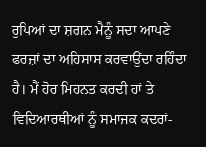ਰੁਪਿਆਂ ਦਾ ਸ਼ਗਨ ਮੈਨੂੰ ਸਦਾ ਆਪਣੇ ਫਰਜ਼ਾਂ ਦਾ ਅਹਿਸਾਸ ਕਰਵਾਉਂਦਾ ਰਹਿੰਦਾ ਹੈ। ਮੈਂ ਹੋਰ ਮਿਹਨਤ ਕਰਦੀ ਹਾਂ ਤੇ ਵਿਦਿਆਰਥੀਆਂ ਨੂੰ ਸਮਾਜਕ ਕਦਰਾਂ-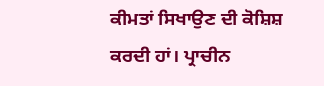ਕੀਮਤਾਂ ਸਿਖਾਉਣ ਦੀ ਕੋਸ਼ਿਸ਼ ਕਰਦੀ ਹਾਂ। ਪ੍ਰਾਚੀਨ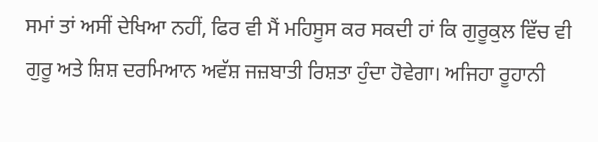ਸਮਾਂ ਤਾਂ ਅਸੀਂ ਦੇਖਿਆ ਨਹੀਂ, ਫਿਰ ਵੀ ਮੈਂ ਮਹਿਸੂਸ ਕਰ ਸਕਦੀ ਹਾਂ ਕਿ ਗੁਰੂਕੁਲ ਵਿੱਚ ਵੀ ਗੁਰੂ ਅਤੇ ਸ਼ਿਸ਼ ਦਰਮਿਆਨ ਅਵੱਸ਼ ਜਜ਼ਬਾਤੀ ਰਿਸ਼ਤਾ ਹੁੰਦਾ ਹੋਵੇਗਾ। ਅਜਿਹਾ ਰੂਹਾਨੀ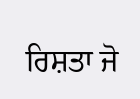ਰਿਸ਼ਤਾ ਜੋ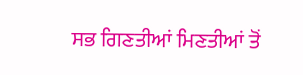ਸਭ ਗਿਣਤੀਆਂ ਮਿਣਤੀਆਂ ਤੋਂ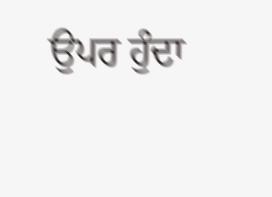ਉਪਰ ਹੁੰਦਾ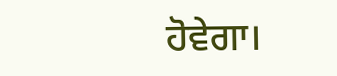ਹੋਵੇਗਾ।